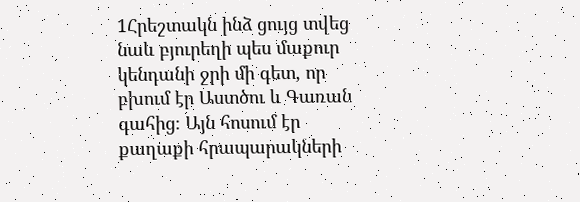1Հրեշտակն ինձ ցույց տվեց նաև բյուրեղի պես մաքուր կենդանի ջրի մի գետ, որ բխում էր Աստծու և Գառան գահից։ Այն հոսում էր քաղաքի հրապարակների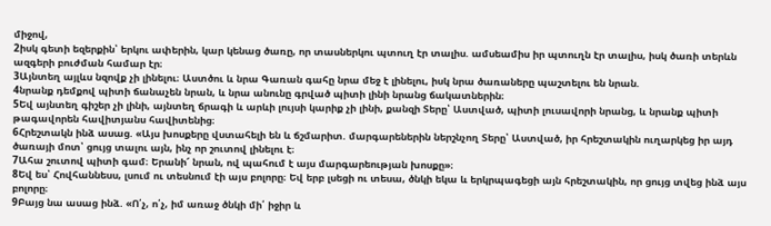միջով,
2իսկ գետի եզերքին՝ երկու ափերին, կար կենաց ծառը, որ տասներկու պտուղ էր տալիս. ամսեամիս իր պտուղն էր տալիս, իսկ ծառի տերևն ազգերի բուժման համար էր։
3Այնտեղ այլևս նզովք չի լինելու։ Աստծու և նրա Գառան գահը նրա մեջ է լինելու, իսկ նրա ծառաները պաշտելու են նրան.
4նրանք դեմքով պիտի ճանաչեն նրան, և նրա անունը գրված պիտի լինի նրանց ճակատներին։
5Եվ այնտեղ գիշեր չի լինի, այնտեղ ճրագի և արևի լույսի կարիք չի լինի, քանզի Տերը՝ Աստված, պիտի լուսավորի նրանց, և նրանք պիտի թագավորեն հավիտյանս հավիտենից։
6Հրեշտակն ինձ ասաց. «Այս խոսքերը վստահելի են և ճշմարիտ. մարգարեներին ներշնչող Տերը՝ Աստված, իր հրեշտակին ուղարկեց իր այդ ծառայի մոտ՝ ցույց տալու այն, ինչ որ շուտով լինելու է։
7Ահա շուտով պիտի գամ։ Երանի՜ նրան, ով պահում է այս մարգարեության խոսքը»։
8Եվ ես՝ Հովհաննեսս, լսում ու տեսնում էի այս բոլորը։ Եվ երբ լսեցի ու տեսա, ծնկի եկա և երկրպագեցի այն հրեշտակին, որ ցույց տվեց ինձ այս բոլորը։
9Բայց նա ասաց ինձ. «Ո՛չ, ո՛չ, իմ առաջ ծնկի մի՛ իջիր և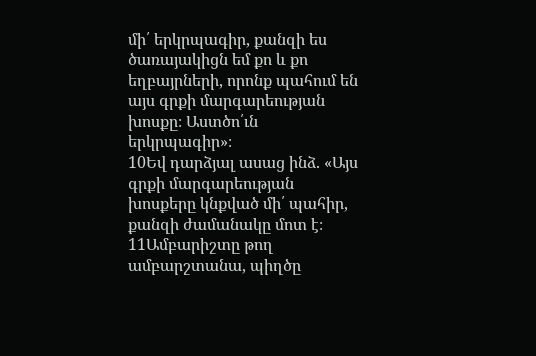մի՛ երկրպագիր, քանզի ես ծառայակիցն եմ քո և քո եղբայրների, որոնք պահում են այս գրքի մարգարեության խոսքը։ Աստծո՛ւն երկրպագիր»։
10Եվ դարձյալ ասաց ինձ. «Այս գրքի մարգարեության խոսքերը կնքված մի՛ պահիր, քանզի ժամանակը մոտ է։
11Ամբարիշտը թող ամբարշտանա, պիղծը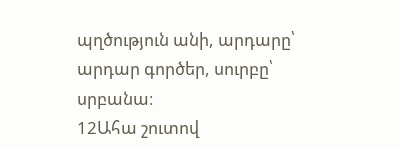պղծություն անի, արդարը՝ արդար գործեր, սուրբը՝ սրբանա։
12Ահա շուտով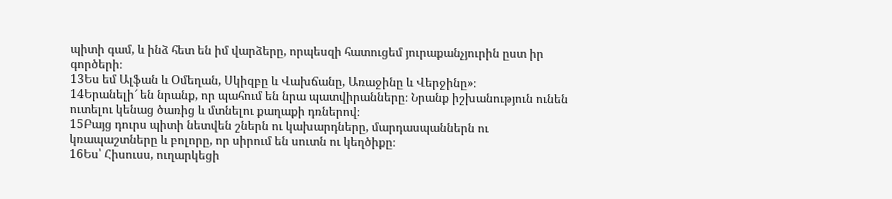պիտի գամ, և ինձ հետ են իմ վարձերը, որպեսզի հատուցեմ յուրաքանչյուրին ըստ իր գործերի։
13Ես եմ Ալֆան և Օմեղան, Սկիզբը և Վախճանը, Առաջինը և Վերջինը»։
14Երանելի՜ են նրանք, որ պահում են նրա պատվիրանները։ Նրանք իշխանություն ունեն ուտելու կենաց ծառից և մտնելու քաղաքի դռներով։
15Բայց դուրս պիտի նետվեն շներն ու կախարդները, մարդասպաններն ու կռապաշտները և բոլորը, որ սիրում են սուտն ու կեղծիքը։
16Ես՝ Հիսուսս, ուղարկեցի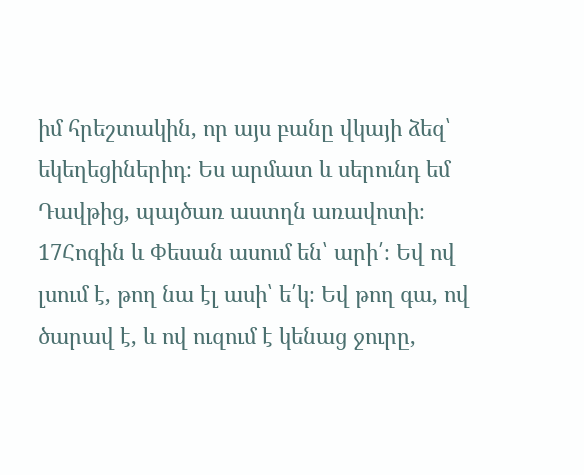իմ հրեշտակին, որ այս բանը վկայի ձեզ՝ եկեղեցիներիդ։ Ես արմատ և սերունդ եմ Դավթից, պայծառ աստղն առավոտի։
17Հոգին և Փեսան ասում են՝ արի՛։ Եվ ով լսում է, թող նա էլ ասի՝ ե՛կ։ Եվ թող գա, ով ծարավ է, և ով ուզում է կենաց ջուրը,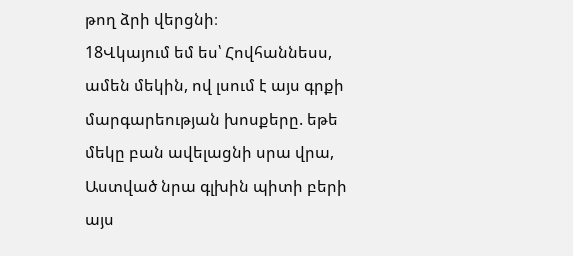թող ձրի վերցնի։
18Վկայում եմ ես՝ Հովհաննեսս, ամեն մեկին, ով լսում է այս գրքի մարգարեության խոսքերը. եթե մեկը բան ավելացնի սրա վրա, Աստված նրա գլխին պիտի բերի այս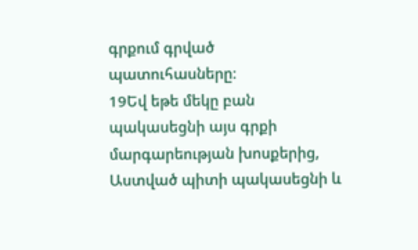գրքում գրված պատուհասները։
19Եվ եթե մեկը բան պակասեցնի այս գրքի մարգարեության խոսքերից, Աստված պիտի պակասեցնի և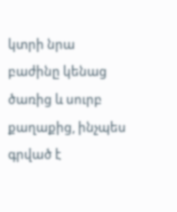կտրի նրա բաժինը կենաց ծառից և սուրբ քաղաքից, ինչպես գրված է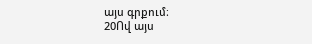այս գրքում։
20Ով այս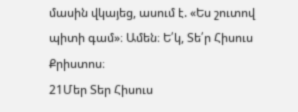մասին վկայեց, ասում է. «Ես շուտով պիտի գամ»։ Ամեն։ Ե՛կ, Տե՛ր Հիսուս Քրիստոս։
21Մեր Տեր Հիսուս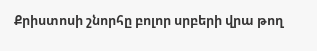Քրիստոսի շնորհը բոլոր սրբերի վրա թող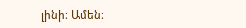լինի։ Ամեն։